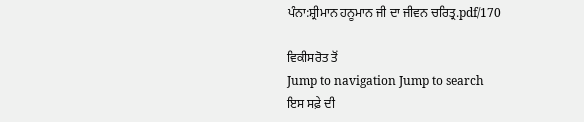ਪੰਨਾ:ਸ਼੍ਰੀਮਾਨ ਹਨੂਮਾਨ ਜੀ ਦਾ ਜੀਵਨ ਚਰਿਤ੍ਰ.pdf/170

ਵਿਕੀਸਰੋਤ ਤੋਂ
Jump to navigation Jump to search
ਇਸ ਸਫ਼ੇ ਦੀ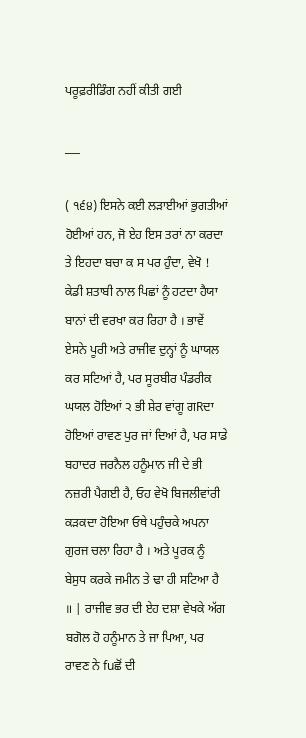ਪਰੂਫ਼ਰੀਡਿੰਗ ਨਹੀਂ ਕੀਤੀ ਗਈ

___

( ੧੬੪) ਇਸਨੇ ਕਈ ਲੜਾਈਆਂ ਭੁਗਤੀਆਂ ਹੋਈਆਂ ਹਨ, ਜੋ ਏਹ ਇਸ ਤਰਾਂ ਨਾ ਕਰਦਾ ਤੇ ਇਹਦਾ ਬਚਾ ਕ ਸ ਪਰ ਹੁੰਦਾ, ਵੇਖੋ ! ਕੇਡੀ ਸ਼ਤਾਬੀ ਨਾਲ ਪਿਛਾਂ ਨੂੰ ਹਟਦਾ ਹੈਯਾ ਬਾਨਾਂ ਦੀ ਵਰਖਾ ਕਰ ਰਿਹਾ ਹੈ । ਭਾਵੇਂ ਏਸਨੇ ਪੂਰੀ ਅਤੇ ਰਾਜੀਵ ਦੁਨ੍ਹਾਂ ਨੂੰ ਘਾਯਲ ਕਰ ਸਟਿਆਂ ਹੈ, ਪਰ ਸੂਰਬੀਰ ਪੰਡਰੀਕ ਘਯਲ ਹੋਇਆਂ ੨ ਭੀ ਸ਼ੇਰ ਵਾਂਗੂ ਗRਦਾ ਹੋਇਆਂ ਰਾਵਣ ਪੁਰ ਜਾਂ ਦਿਆਂ ਹੈ, ਪਰ ਸਾਡੇ ਬਹਾਦਰ ਜਰਨੈਲ ਹਨੂੰਮਾਨ ਜੀ ਦੇ ਭੀ ਨਜ਼ਰੀ ਪੈਗਈ ਹੈ, ਓਹ ਵੇਖੋ ਬਿਜਲੀਵਾਂਰੀ ਕੜਕਦਾ ਹੋਇਆ ਓਥੇ ਪਹੁੰਚਕੇ ਅਪਨਾ ਗੁਰਜ ਚਲਾ ਰਿਹਾ ਹੈ । ਅਤੇ ਪੂਰਕ ਨੂੰ ਬੇਸੁਧ ਕਰਕੇ ਜਮੀਨ ਤੇ ਢਾ ਹੀ ਸਟਿਆ ਹੈ ॥ | ਰਾਜੀਵ ਭਰ ਦੀ ਏਹ ਦਸ਼ਾ ਵੇਖਕੇ ਅੱਗ ਬਗੋਲ ਹੋ ਹਨੂੰਮਾਨ ਤੇ ਜਾ ਪਿਆ, ਪਰ ਰਾਵਣ ਨੇ fuਛੋਂ ਦੀ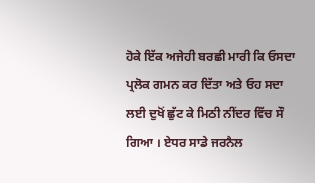ਹੋਕੇ ਇੱਕ ਅਜੇਹੀ ਬਰਛੀ ਮਾਰੀ ਕਿ ਓਸਦਾ ਪ੍ਰਲੋਕ ਗਮਨ ਕਰ ਦਿੱਤਾ ਅਤੇ ਓਹ ਸਦਾ ਲਈ ਦੁਖੋਂ ਛੁੱਟ ਕੇ ਮਿਠੀ ਨੀਂਦਰ ਵਿੱਚ ਸੌ ਗਿਆ । ਏਧਰ ਸਾਡੇ ਜਰਨੈਲ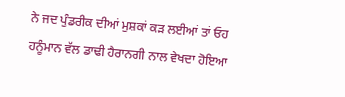ਨੇ ਜਦ ਪੁੰਡਰੀਕ ਦੀਆਂ ਮੁਸ਼ਕਾਂ ਕੜ ਲਈਆਂ ਤਾਂ ਓਹ ਹਨੂੰਮਾਨ ਵੱਲ ਡਾਢੀ ਹੈਰਾਨਗੀ ਨਾਲ ਵੇਖਦਾ ਹੋਇਆ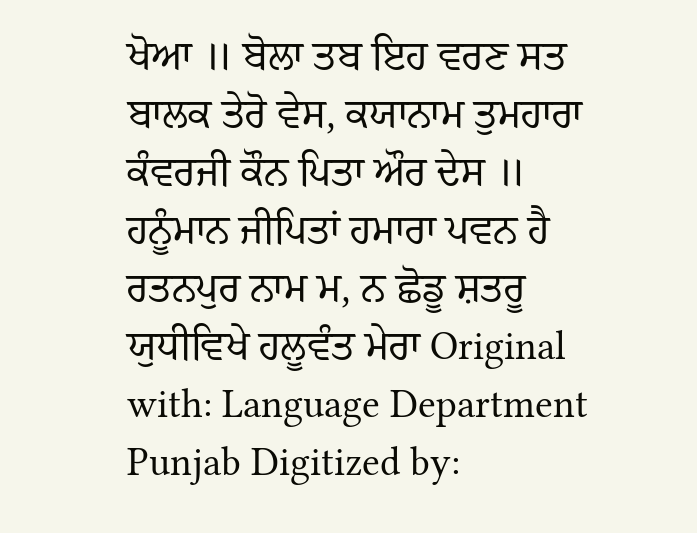ਖੋਆ ॥ ਬੋਲਾ ਤਬ ਇਹ ਵਰਣ ਸਤ ਬਾਲਕ ਤੇਰੋ ਵੇਸ, ਕਯਾਨਾਮ ਤੁਮਹਾਰਾ ਕੰਵਰਜੀ ਕੌਨ ਪਿਤਾ ਔਰ ਦੇਸ ॥ ਹਨੂੰਮਾਨ ਜੀਪਿਤਾਂ ਹਮਾਰਾ ਪਵਨ ਹੈ ਰਤਨਪੁਰ ਨਾਮ ਮ, ਨ ਛੋਡੂ ਸ਼ਤਰੂ ਯੁਧੀਵਿਖੇ ਹਲੂਵੰਤ ਮੇਰਾ Original with: Language Department Punjab Digitized by: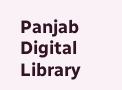Panjab Digital Library